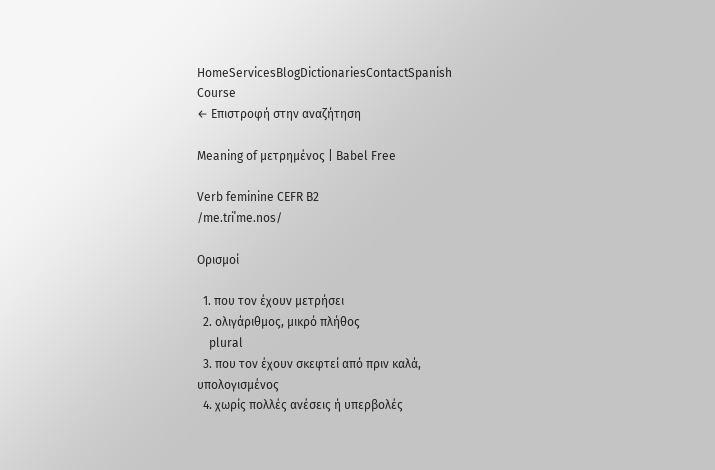HomeServicesBlogDictionariesContactSpanish Course
← Επιστροφή στην αναζήτηση

Meaning of μετρημένος | Babel Free

Verb feminine CEFR B2
/me.tɾiˈme.nos/

Ορισμοί

  1. που τον έχουν μετρήσει
  2. ολιγάριθμος, μικρό πλήθος
    plural
  3. που τον έχουν σκεφτεί από πριν καλά, υπολογισμένος
  4. χωρίς πολλές ανέσεις ή υπερβολές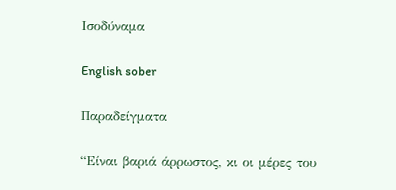Ισοδύναμα

English sober

Παραδείγματα

“Είναι βαριά άρρωστος, κι οι μέρες του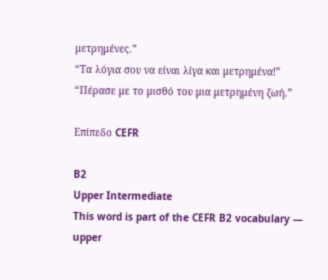μετρημένες.”
“Τα λόγια σου να είναι λίγα και μετρημένα!”
“Πέρασε με το μισθό του μια μετρημένη ζωή.”

Επίπεδο CEFR

B2
Upper Intermediate
This word is part of the CEFR B2 vocabulary — upper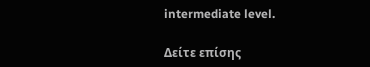intermediate level.

Δείτε επίσης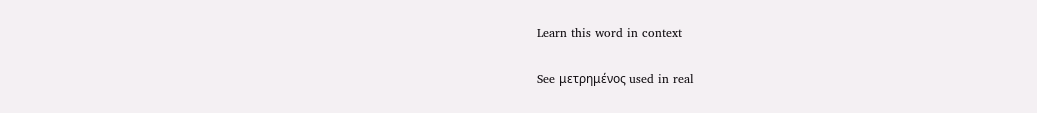Learn this word in context

See μετρημένος used in real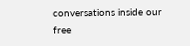conversations inside our free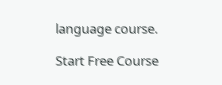language course.

Start Free Course